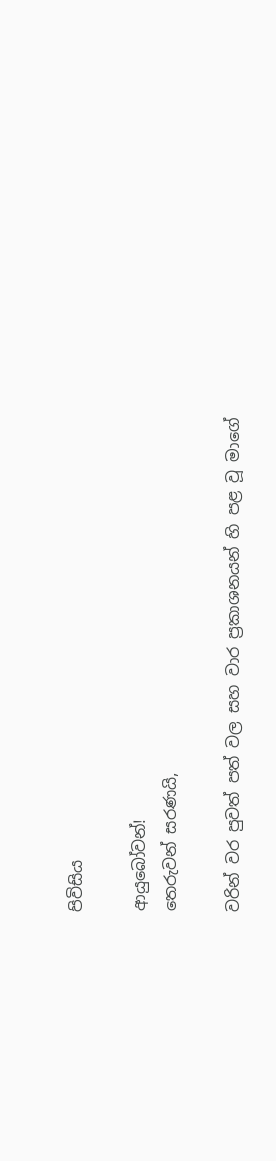පිවිසිය

ආයුබෝවන්!
තෙරුවන් සරණයි,

වරින් වර පුවත් පත් වල සහ වාර ප්‍රකාශනයන් හි පළ වූ මාගේ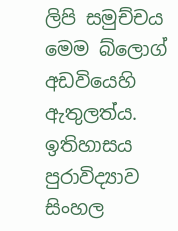ලිපි සමුච්චය මෙම බ්ලොග් අඩවියෙහි ඇතුලත්ය. ඉතිහාසය පුරාවිද්‍යාව සිංහල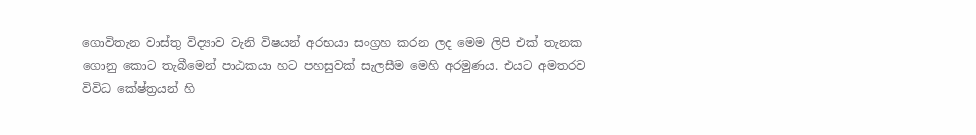ගොවිතැන වාස්තු විද්‍යාව වැනි විෂයන් අරභයා සංග්‍රහ කරන ලද මෙම ලිපි එක් තැනක ගොනු කොට තැබීමෙන් පාඨකයා හට පහසුවක් සැලසීම මෙහි අරමුණය. එයට අමතරව විවිධ කේෂ්ත්‍රයන් හි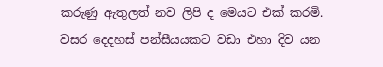කරුණු ඇතුලත් නව ලිපි ද මෙයට එක් කරමි.
වසර දෙදහස් පන්සීයයකට වඩා එහා දිව යන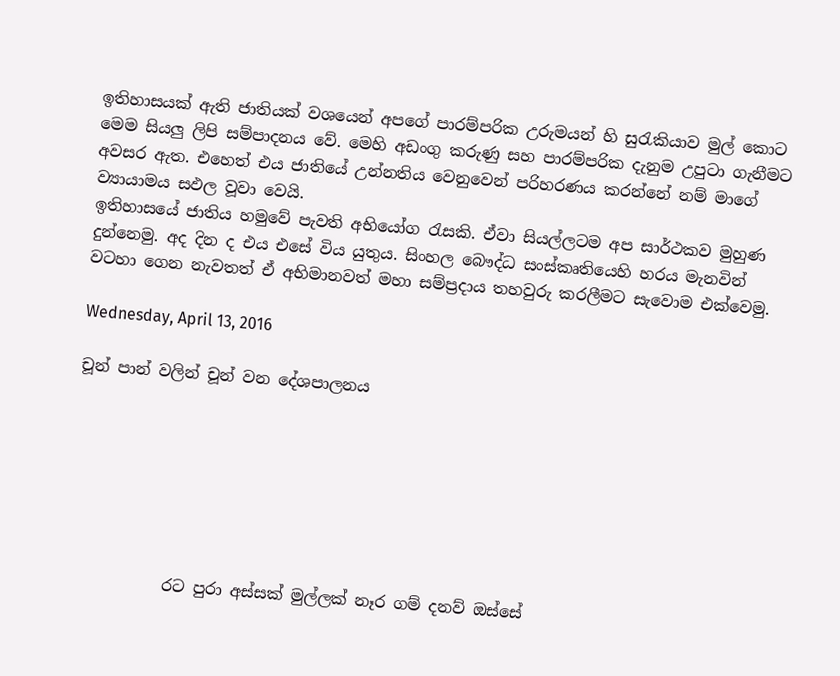ඉතිහාසයක් ඇති ජාතියක් වශයෙන් අපගේ පාරම්පරික උරුමයන් හි සුරැකියාව මුල් කොට මෙම සියලු ලිපි සම්පාදනය වේ. මෙහි අඩංගු කරුණු සහ පාරම්පරික දැනුම උපුටා ගැනීමට අවසර ඇත. එහෙත් එය ජාතියේ උන්නතිය වෙනුවෙන් පරිහරණය කරන්නේ නම් මාගේ ව්‍යායාමය සඵල වූවා වෙයි.
ඉතිහාසයේ ජාතිය හමුවේ පැවති අභියෝග රැසකි. ඒවා සියල්ලටම අප සාර්ථකව මුහුණ දුන්නෙමු. අද දින ද එය එසේ විය යුතුය. සිංහල බෞද්ධ සංස්කෘතියෙහි හරය මැනවින් වටහා ගෙන නැවතත් ඒ අභිමානවත් මහා සම්ප්‍රදාය තහවුරු කරලීමට සැවොම ‍එක්වෙමු.

Wednesday, April 13, 2016

චූන් පාන් වලින් චූන් වන දේශපාලනය







            රට පුරා අස්සක් මුල්ලක් නෑර ගම් දනව් ඔස්සේ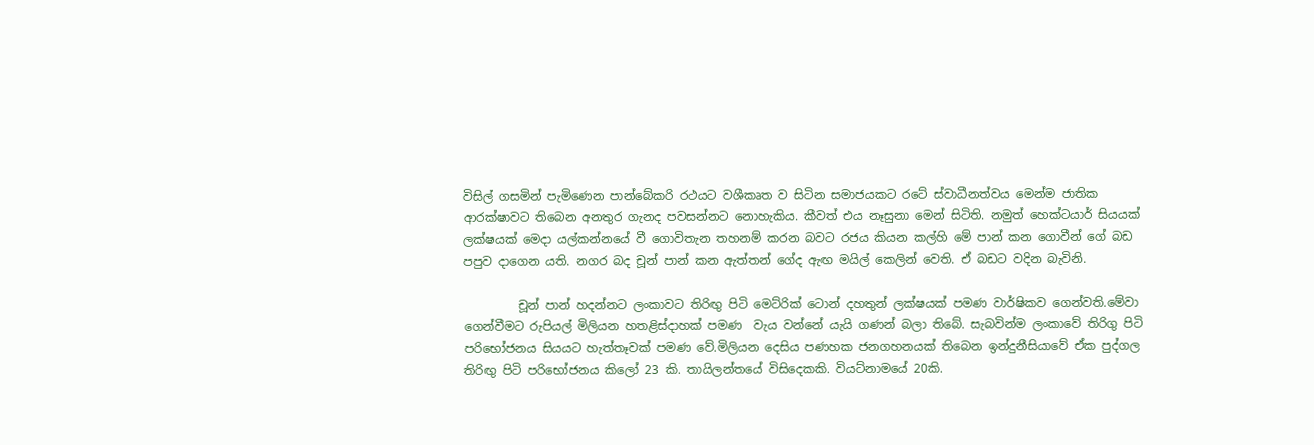විසිල් ගසමින් පැමිණෙන පාන්බේකරි රථයට වශීකෘත ව සිටින සමාජයකට රටේ ස්වාධීනත්වය මෙන්ම ජාතික ආරක්ෂාවට තිබෙන අනතුර ගැනද පවසන්නට නොහැකිය. කීවත් එය නෑසුනා මෙන් සිටිති. නමුත් හෙක්ටයාර් සියයක් ලක්ෂයක් මෙදා යල්කන්නයේ වී ගොවිතැන තහනම් කරන බවට රජය කියන කල්හි මේ පාන් කන ගොවීන් ගේ බඩ පපුව දාගෙන යති. නගර බද චූන් පාන් කන ඇත්තන් ගේද ඇඟ මයිල් කෙලින් වෙති. ඒ බඩට වදින බැවිනි.

         චූන් පාන් හදන්නට ලංකාවට තිරිඟු පිටි මෙට්රික් ටොන් දහතුන් ලක්ෂයක් පමණ වාර්ෂිකව ගෙන්වති.මේවා ගෙන්වීමට රුපියල් මිලියන හතළිස්දාහක් පමණ  වැය වන්නේ යැයි ගණන් බලා තිබේ. සැබවින්ම ලංකාවේ තිරිගු පිටි පරිභෝජනය සියයට හැත්තෑවක් පමණ වේ.මිලියන දෙසිය පණහක ජනගහනයක් තිබෙන ඉන්දුනීසියාවේ ඒක පුද්ගල තිරිඟු පිටි පරිභෝජනය කිලෝ 23 කි. තායිලන්තයේ විසිදෙකකි. වියට්නාමයේ 20කි.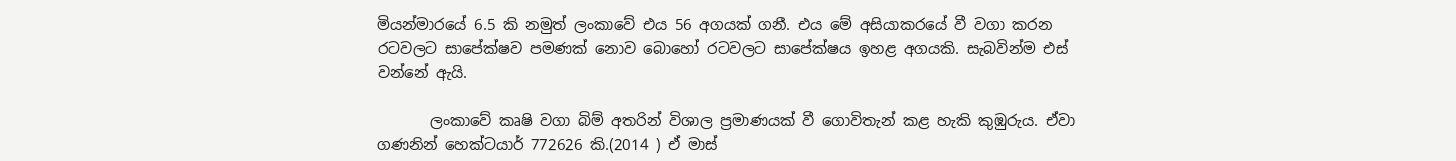මියන්මාරයේ 6.5 කි නමුත් ලංකාවේ එය 56 අගයක් ගනී. එය මේ අසියාකරයේ වී වගා කරන රටවලට සාපේක්ෂව පමණක් නොව බොහෝ රටවලට සාපේක්ෂය ඉහළ අගයකි. සැබවින්ම එස් වන්නේ ඇයි.

       ලංකාවේ කෘෂි වගා බිම් අතරින් විශාල ප්‍රමාණයක් වී ගොවිතැන් කළ හැකි කුඹුරුය. ඒවා ගණනින් හෙක්ටයාර් 772626 කි.(2014 ) ඒ මාස්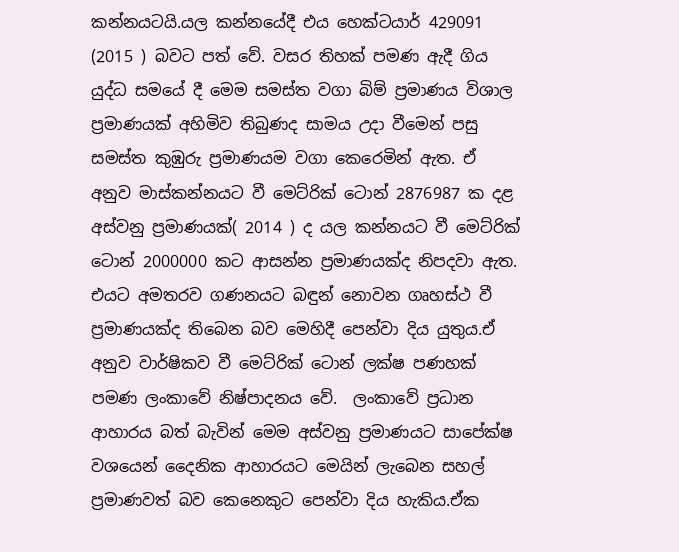කන්නයටයි.යල කන්නයේදී එය හෙක්ටයාර් 429091 (2015 ) බවට පත් වේ. වසර තිහක් පමණ ඇදී ගිය යුද්ධ සමයේ දී මෙම සමස්ත වගා බිම් ප්‍රමාණය විශාල ප්‍රමාණයක් අහිමිව තිබුණද සාමය උදා වීමෙන් පසු සමස්ත කුඹුරු ප්‍රමාණයම වගා කෙරෙමින් ඇත. ඒ අනුව මාස්කන්නයට වී මෙට්රික් ටොන් 2876987 ක දළ අස්වනු ප්‍රමාණයක්( 2014 ) ද යල කන්නයට වී මෙට්රික් ටොන් 2000000 කට ආසන්න ප්‍රමාණයක්ද නිපදවා ඇත. එයට අමතරව ගණනයට බඳුන් නොවන ගෘහස්ථ වී ප්‍රමාණයක්ද තිබෙන බව මෙහිදී පෙන්වා දිය යුතුය.ඒ අනුව වාර්ෂිකව වී මෙට්රික් ටොන් ලක්ෂ පණහක් පමණ ලංකාවේ නිෂ්පාදනය වේ.  ලංකාවේ ප්‍රධාන ආහාරය බත් බැවින් මෙම අස්වනු ප්‍රමාණයට සාපේක්ෂ වශයෙන් දෛනික ආහාරයට මෙයින් ලැබෙන සහල් ප්‍රමාණවත් බව කෙනෙකුට පෙන්වා දිය හැකිය.ඒක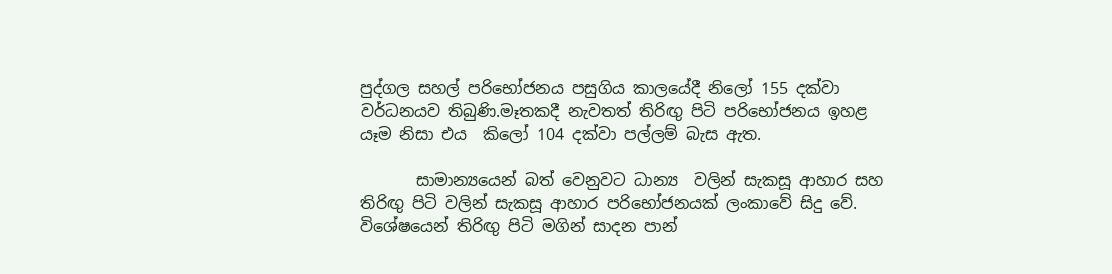පුද්ගල සහල් පරිභෝජනය පසුගිය කාලයේදී නිලෝ 155 දක්වා වර්ධනයව තිබුණි.මෑතකදී නැවතත් තිරිඟු පිටි පරිභෝජනය ඉහළ යෑම නිසා එය  කිලෝ 104 දක්වා පල්ලම් බැස ඇත.

       සාමාන්‍යයෙන් බත් වෙනුවට ධාන්‍ය  වලින් සැකසූ ආහාර සහ තිරිඟු පිටි වලින් සැකසූ ආහාර පරිභෝජනයක් ලංකාවේ සිදු වේ. විශේෂයෙන් තිරිඟු පිටි මගින් සාදන පාන්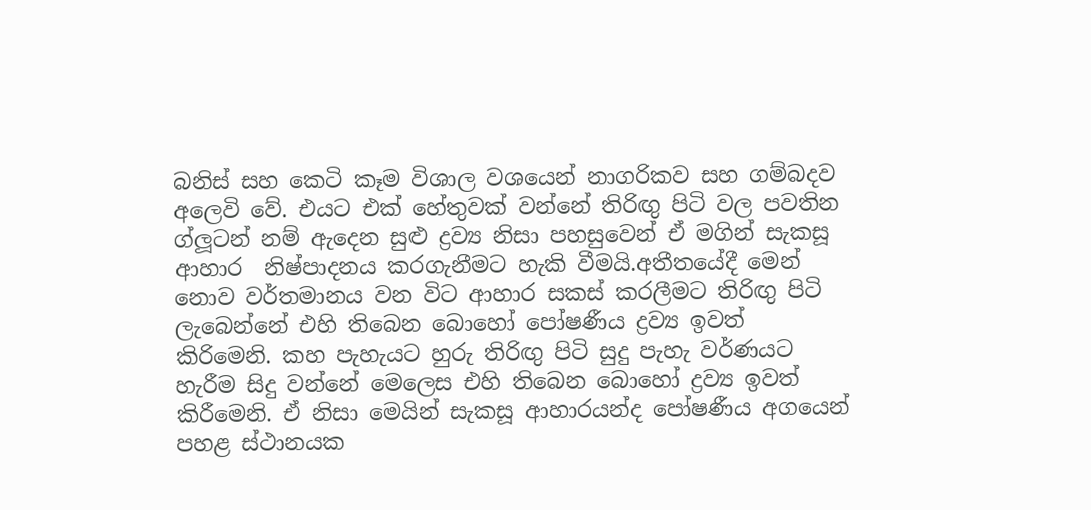බනිස් සහ කෙටි කෑම විශාල වශයෙන් නාගරිකව සහ ගම්බදව අලෙවි වේ. එයට එක් හේතුවක් වන්නේ තිරිඟු පිටි වල පවතින ග්ලූටන් නම් ඇදෙන සුළු ද්‍රව්‍ය නිසා පහසුවෙන් ඒ මගින් සැකසූ ආහාර  නිෂ්පාදනය කරගැනීමට හැකි වීමයි.අතීතයේදී මෙන් නොව වර්තමානය වන විට ආහාර සකස් කරලීමට තිරිඟු පිටි ලැබෙන්නේ එහි තිබෙන බොහෝ පෝෂණීය ද්‍රව්‍ය ඉවත් කිරිමෙනි. කහ පැහැයට හුරු තිරිඟු පිටි සුදු පැහැ වර්ණයට හැරීම සිදු වන්නේ මෙලෙස එහි තිබෙන බොහෝ ද්‍රව්‍ය ඉවත් කිරීමෙනි. ඒ නිසා මෙයින් සැකසූ ආහාරයන්ද පෝෂණීය අගයෙන්  පහළ ස්ථානයක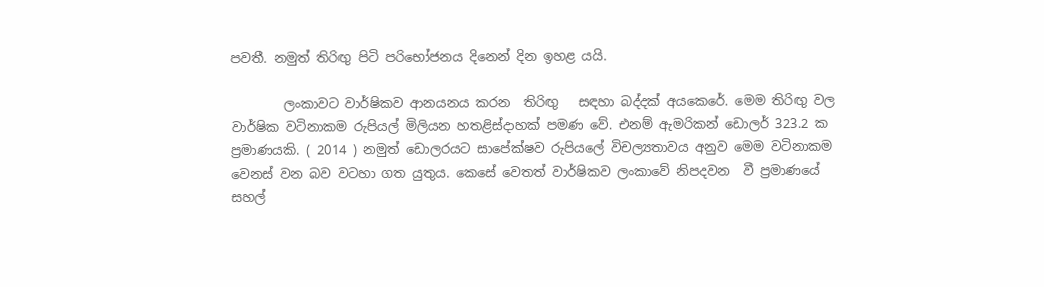පවතී. නමුත් තිරිඟු පිටි පරිභෝජනය දිනෙන් දින ඉහළ යයි.

        ලංකාවට වාර්ෂිකව ආනයනය කරන  තිරිඟු   සඳහා බද්දක් අයකෙරේ. මෙම තිරිඟු වල වාර්ෂික වටිනාකම රුපියල් මිලියන හතළිස්දාහක් පමණ වේ. එනම් ඇමරිකන් ඩොලර් 323.2 ක ප්‍රමාණයකි. ( 2014 ) නමුත් ඩොලරයට සාපේක්ෂව රුපියලේ විචල්‍යතාවය අනුව මෙම වටිනාකම වෙනස් වන බව වටහා ගත යුතුය. කෙසේ වෙතත් වාර්ෂිකව ලංකාවේ නිපදවන  වී ප්‍රමාණයේ සහල්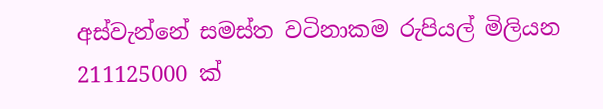අස්වැන්නේ සමස්ත වටිනාකම රුපියල් මිලියන 211125000 ක්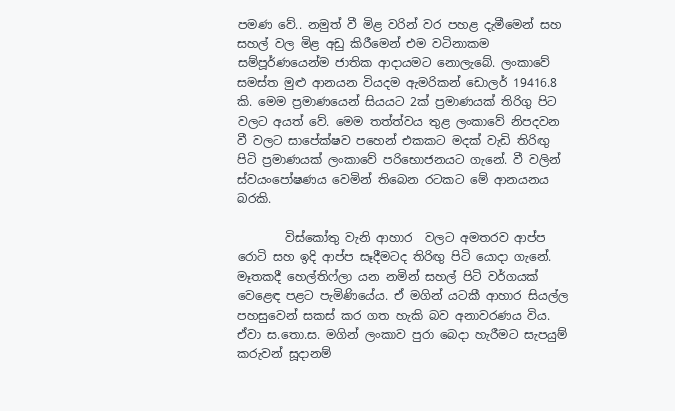පමණ වේ.. නමුත් වී මිළ වරින් වර පහළ දැමීමෙන් සහ සහල් වල මිළ අඩු කිරීමෙන් එම වටිනාකම සම්පූර්ණයෙන්ම ජාතික ආදායමට නොලැබේ. ලංකාවේ සමස්ත මුළු ආනයන වියදම ඇමරිකන් ඩොලර් 19416.8 කි. මෙම ප්‍රමාණයෙන් සියයට 2ක් ප්‍රමාණයක් තිරිගු පිට වලට අයත් වේ. මෙම තත්ත්වය තුළ ලංකාවේ නිපදවන  වී වලට සාපේක්ෂව පහෙන් එකකට මදක් වැඩි තිරිඟු පිටි ප්‍රමාණයක් ලංකාවේ පරිභොජනයට ගැනේ. වී වලින් ස්වයංපෝෂණය වෙමින් තිබෙන රටකට මේ ආනයනය බරකි.

        විස්කෝතු වැනි ආහාර  වලට අමතරව ආප්ප රොටි සහ ඉදි ආප්ප සෑදීමටද තිරිඟු පිටි යොදා ගැනේ. මෑතකදී හෙල්තිෆ්ලා යන නමින් සහල් පිටි වර්ගයක් වෙළෙඳ පළට පැමිණියේය. ඒ මගින් යටකී ආහාර සියල්ල පහසුවෙන් සකස් කර ගත හැකි බව අනාවරණය විය. ඒවා ස.තො.ස. මගින් ලංකාව පුරා බෙදා හැරීමට සැපයුම් කරුවන් සූදානම්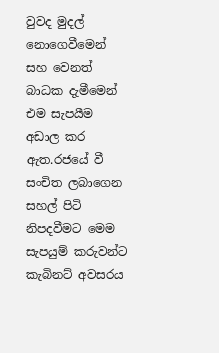වුවද මුදල් නොගෙවීමෙන් සහ වෙනත් බාධක දැමීමෙන් එම සැපයීම අඩාල කර ඇත.රජයේ වී සංචිත ලබාගෙන සහල් පිටි නිපදවීමට මෙම සැපයුම් කරුවන්ට කැබිනට් අවසරය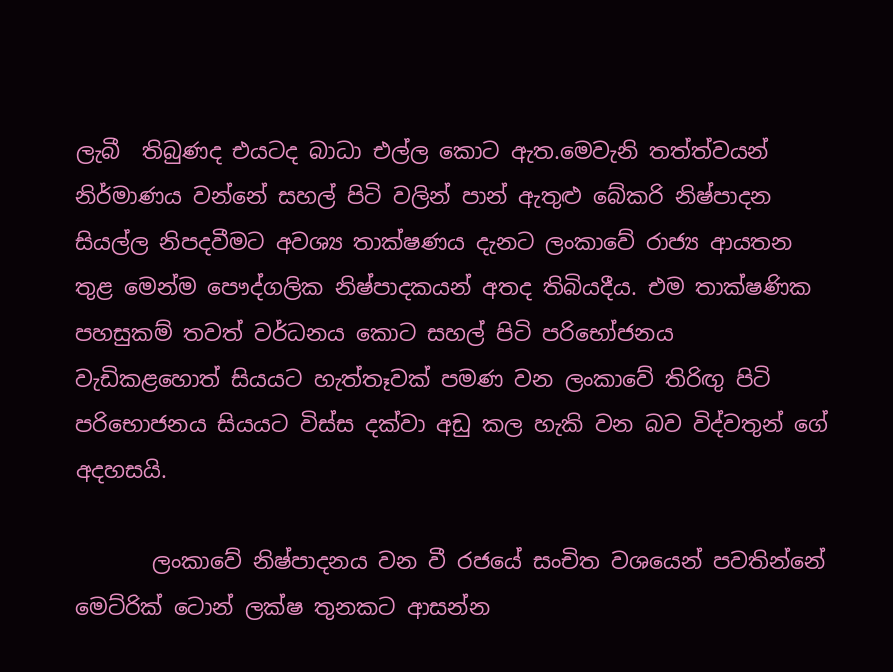ලැබී  තිබුණද එයටද බාධා එල්ල කොට ඇත.මෙවැනි තත්ත්වයන් නිර්මාණය වන්නේ සහල් පිටි වලින් පාන් ඇතුළු බේකරි නිෂ්පාදන සියල්ල නිපදවීමට අවශ්‍ය තාක්ෂණය දැනට ලංකාවේ රාජ්‍ය ආයතන තුළ මෙන්ම පෞද්ගලික නිෂ්පාදකයන් අතද තිබියදීය. එම තාක්ෂණික පහසුකම් තවත් වර්ධනය කොට සහල් පිටි පරිභෝජනය වැඩිකළහොත් සියයට හැත්තෑවක් පමණ වන ලංකාවේ තිරිඟු පිටි පරිභොජනය සියයට විස්ස දක්වා අඩු කල හැකි වන බව විද්වතුන් ගේ අදහසයි.

       ලංකාවේ නිෂ්පාදනය වන වී රජයේ සංචිත වශයෙන් පවතින්නේ මෙට්රික් ටොන් ලක්ෂ තුනකට ආසන්න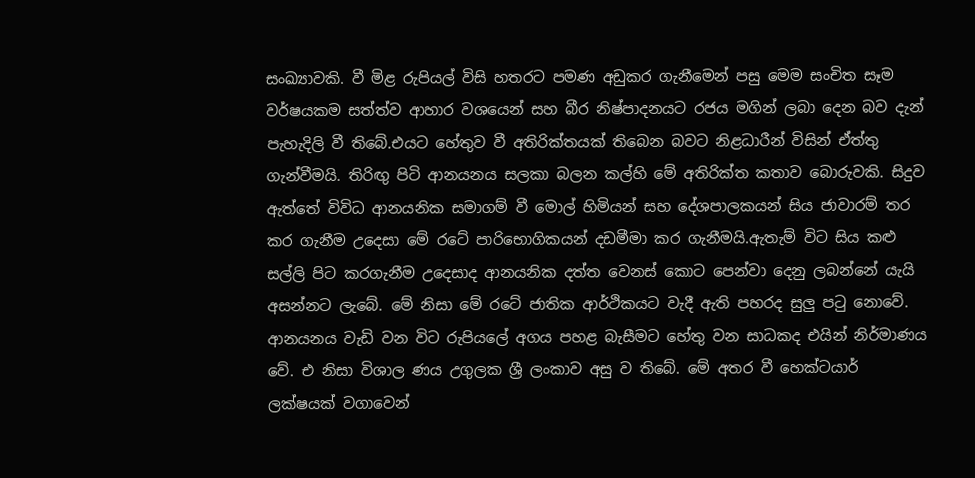සංඛ්‍යාවකි. වී මිළ රුපියල් විසි හතරට පමණ අඩුකර ගැනීමෙන් පසු මෙම සංචිත සෑම වර්ෂයකම සත්ත්ව ආහාර වශයෙන් සහ බීර නිෂ්පාදනයට රජය මගින් ලබා දෙන බව දැන් පැහැදිලි වී තිබේ.එයට හේතුව වී අතිරික්තයක් තිබෙන බවට නිළධාරීන් විසින් ඒත්තු ගැන්වීමයි. තිරිඟු පිටි ආනයනය සලකා බලන කල්හි මේ අතිරික්ත කතාව බොරුවකි. සිදුව ඇත්තේ විවිධ ආනයනික සමාගම් වී මොල් හිමියන් සහ දේශපාලකයන් සිය ජාවාරම් තර කර ගැනීම උදෙසා මේ රටේ පාරිභොගිකයන් දඩමීමා කර ගැනීමයි.ඇතැම් විට සිය කළු සල්ලි පිට කරගැනීම උදෙසාද ආනයනික දත්ත වෙනස් කොට පෙන්වා දෙනු ලබන්නේ යැයි අසන්නට ලැබේ. මේ නිසා මේ රටේ ජාතික ආර්ථිකයට වැදී ඇති පහරද සුලු පටු නොවේ. ආනයනය වැඩි වන විට රුපියලේ අගය පහළ බැසීමට හේතු වන සාධකද එයින් නිර්මාණය වේ. එ නිසා විශාල ණය උගුලක ශ්‍රී ලංකාව අසු ව තිබේ. මේ අතර වී හෙක්ටයාර් ලක්ෂයක් වගාවෙන්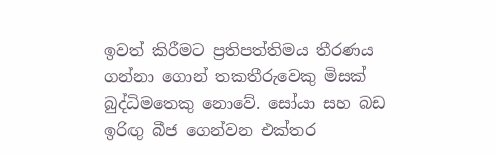ඉවත් කිරීමට ප්‍රතිපත්තිමය තීරණය ගන්නා ගොන් තකතීරුවෙකු මිසක් බුද්ධිමතෙකු නොවේ. සෝයා සහ බඩ ඉරිඟු බීජ ගෙන්වන එක්තර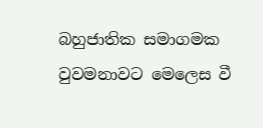බහුජාතික සමාගමක වුවමනාවට මෙලෙස වී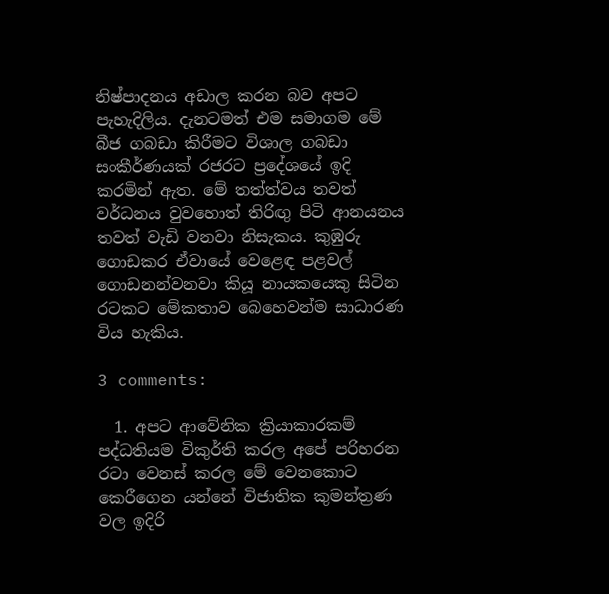නිෂ්පාදනය අඩාල කරන බව අපට පැහැදිලිය. දැනටමත් එම සමාගම මේ බීජ ගබඩා කිරීමට විශාල ගබඩා සංකීර්ණයක් රජරට ප්‍රදේශයේ ඉදි කරමින් ඇත. මේ තත්ත්වය තවත් වර්ධනය වුවහොත් තිරිඟු පිටි ආනයනය තවත් වැඩි වනවා නිසැකය. කුඹුරු ගොඩකර ඒවායේ වෙළෙඳ පළවල් ගොඩනන්වනවා කියූ නායකයෙකු සිටින රටකට මේකතාව බෙහෙවන්ම සාධාරණ විය හැකිය.

3 comments:

  1. අපට ආවේනික ක්‍රියාකාරකම් පද්ධතියම විකුර්ති කරල අපේ පරිහරන රටා වෙනස් කරල මේ වෙනකොට කෙරීගෙන යන්නේ විජාතික කුමන්ත්‍රණ වල ඉදිරි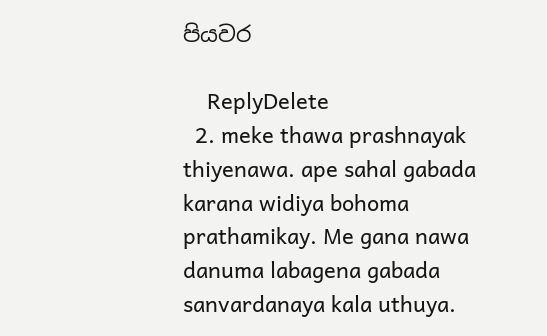පියවර

    ReplyDelete
  2. meke thawa prashnayak thiyenawa. ape sahal gabada karana widiya bohoma prathamikay. Me gana nawa danuma labagena gabada sanvardanaya kala uthuya.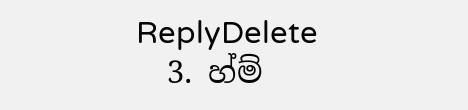ReplyDelete
  3. හ්ම්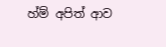හ්ම් අපිත් ආව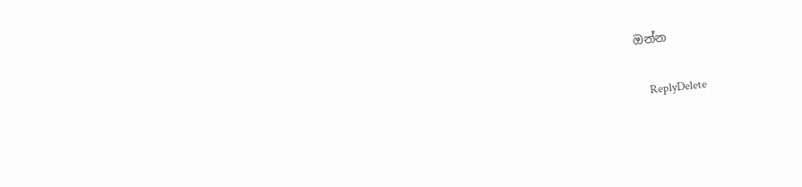ඔන්න

    ReplyDelete